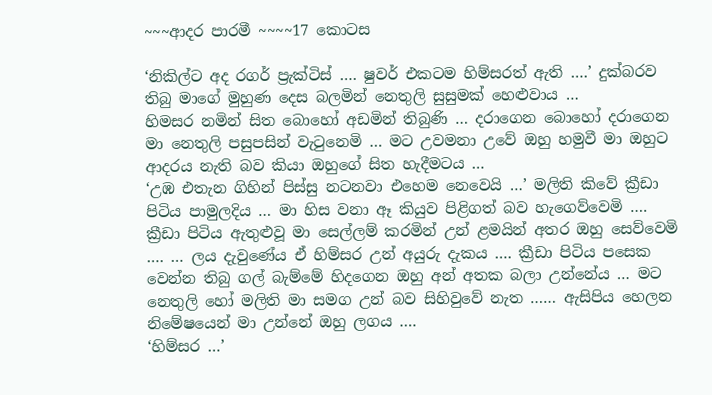~~~ආදර පාරමී ~~~~17 කොටස

‘නිකිල්ට අද රගර් ප්‍රැක්ටිස් …. ෂුවර් එකටම හිම්සරත් ඇති ….’ දුක්බරව තිබු මාගේ මුහුණ දෙස බලමින් නෙතුලි සුසුමක් හෙළුවාය …
හිමසර නමින් සිත බොහෝ අඩමින් තිබුණි … දරාගෙන බොහෝ දරාගෙන මා නෙතුලි පසුපසින් වැටුනෙමි … මට උවමනා උවේ ඔහු හමුවී මා ඔහුට ආදරය නැති බව කියා ඔහුගේ සිත හැදීමටය …
‘උඹ එතැන ගිහින් පිස්සු නටනවා එහෙම නෙවෙයි …’ මලිති කිවේ ක්‍රීඩා පිටිය පාමුලදිය … මා හිස වනා ඈ කියුව පිළිගත් බව හැගෙව්වෙමි ….
ක්‍රීඩා පිටිය ඇතුළුවූ මා සෙල්ලම් කරමින් උන් ළමයින් අතර ඔහු සෙව්වෙමි …. … ලය දැවුණේය ඒ හිම්සර උන් අයුරු දැකය …. ක්‍රීඩා පිටිය පසෙක වෙන්න තිබු ගල් බැම්මේ හිදගෙන ඔහු අන් අතක බලා උන්නේය … මට නෙතුලි හෝ මලිති මා සමග උන් බව සිහිවුවේ නැත …… ඇසිපිය හෙලන නිමේෂයෙන් මා උන්නේ ඔහු ලගය ….
‘හිම්සර …’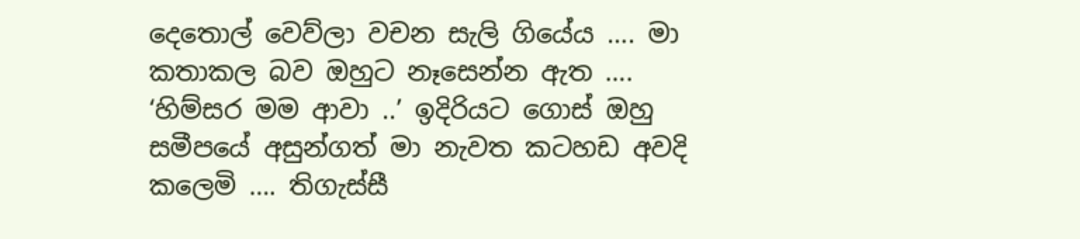දෙතොල් වෙව්ලා වචන සැලි ගියේය …. මා කතාකල බව ඔහුට නෑසෙන්න ඇත ….
‘හිම්සර මම ආවා ..’ ඉදිරියට ගොස් ඔහු සමීපයේ අසුන්ගත් මා නැවත කටහඩ අවදි කලෙමි …. තිගැස්සී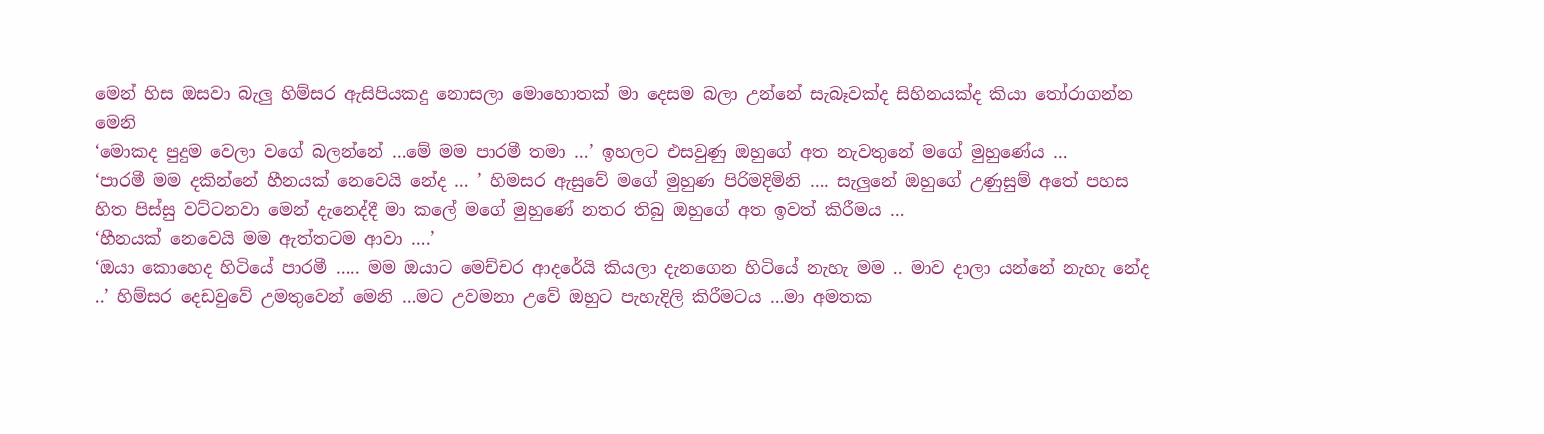මෙන් හිස ඔසවා බැලු හිම්සර ඇසිපියකදු නොසලා මොහොතක් මා දෙසම බලා උන්නේ සැබෑවක්ද සිහිනයක්ද කියා තෝරාගන්න මෙනි
‘මොකද පුදුම වෙලා වගේ බලන්නේ …මේ මම පාරමී තමා …’ ඉහලට එසවුණු ඔහුගේ අත නැවතුනේ මගේ මුහුණේය …
‘පාරමී මම දකින්නේ හීනයක් නෙවෙයි නේද … ’ හිමසර ඇසුවේ මගේ මුහුණ පිරිමදිමිනි …. සැලුනේ ඔහුගේ උණුසුම් අතේ පහස හිත පිස්සු වට්ටනවා මෙන් දැනෙද්දී මා කලේ මගේ මුහුණේ නතර තිබු ඔහුගේ අත ඉවත් කිරීමය …
‘හීනයක් නෙවෙයි මම ඇත්තටම ආවා ….’
‘ඔයා කොහෙද හිටියේ පාරමී ….. මම ඔයාට මෙච්චර ආදරේයි කියලා දැනගෙන හිටියේ නැහැ මම .. මාව දාලා යන්නේ නැහැ නේද ..’ හිම්සර දෙඩවුවේ උමතුවෙන් මෙනි …මට උවමනා උවේ ඔහුට පැහැදිලි කිරීමටය …මා අමතක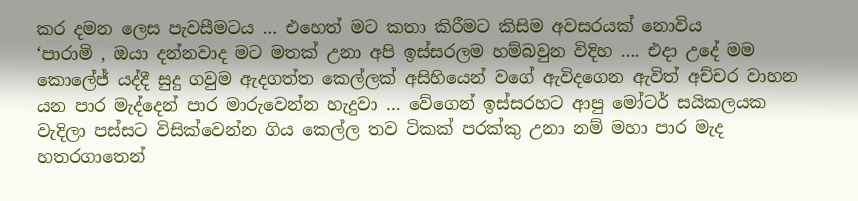කර දමන ලෙස පැවසීමටය … එහෙත් මට කතා කිරීමට කිසිම අවසරයක් නොවිය
‘පාරාමි , ඔයා දන්නවාද මට මතක් උනා අපි ඉස්සරලම හම්බවුන විදිහ …. එදා උදේ මම කොලේජ් යද්දී සුදු ගවුම ඇදගත්ත කෙල්ලක් අසිහියෙන් වගේ ඇවිදගෙන ඇවිත් අච්චර වාහන යන පාර මැද්දෙන් පාර මාරුවෙන්න හැදුවා … වේගෙන් ඉස්සරහට ආපු මෝටර් සයිකලයක වැදිලා පස්සට විසික්වෙන්න ගිය කෙල්ල තව ටිකක් පරක්කු උනා නම් මහා පාර මැද හතරගාතෙන්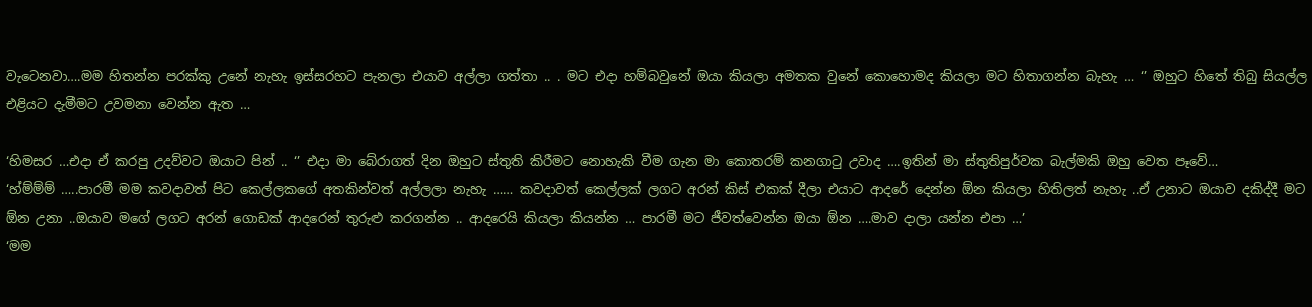වැටෙනවා….මම හිතන්න පරක්කු උනේ නැහැ ඉස්සරහට පැනලා එයාව අල්ලා ගත්තා .. . මට එදා හම්බවුනේ ඔයා කියලා අමතක වුනේ කොහොමද කියලා මට හිතාගන්න බැහැ … ‘’ ඔහුට හිතේ තිබු සියල්ල එළියට දැමීමට උවමනා වෙන්න ඇත …

‘හිමසර …එදා ඒ කරපු උදව්වට ඔයාට පින් .. ‘’ එදා මා බේරාගත් දින ඔහුට ස්තුති කිරීමට නොහැකි වීම ගැන මා කොතරම් කනගාටු උවාද ….ඉතින් මා ස්තුතිපුර්වක බැල්මකි ඔහු වෙත පෑවේ…
‘හ්ම්ම්ම් …..පාරමී මම කවදාවත් පිට කෙල්ලකගේ අතකින්වත් අල්ලලා නැහැ …… කවදාවත් කෙල්ලක් ලගට අරන් කිස් එකක් දීලා එයාට ආදරේ දෙන්න ඕන කියලා හිතිලත් නැහැ ..ඒ උනාට ඔයාව දකිද්දී මට ඕන උනා ..ඔයාව මගේ ලගට අරන් ගොඩක් ආදරෙන් තුරුළු කරගන්න .. ආදරෙයි කියලා කියන්න … පාරමී මට ජීවත්වෙන්න ඔයා ඕන ….මාව දාලා යන්න එපා …’
‘මම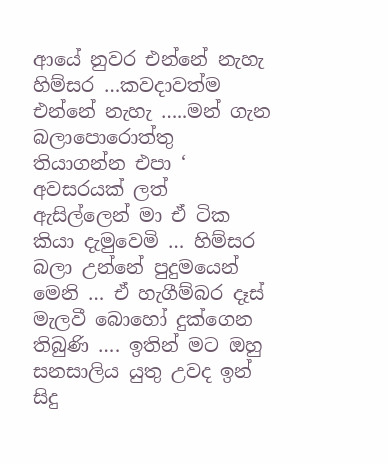ආයේ නුවර එන්නේ නැහැ හිම්සර …කවදාවත්ම එන්නේ නැහැ …..මන් ගැන බලාපොරොත්තු තියාගන්න එපා ‘
අවසරයක් ලත් ඇසිල්ලෙන් මා ඒ ටික කියා දැමුවෙමි … හිම්සර බලා උන්නේ පුදුමයෙන් මෙනි … ඒ හැගීම්බර දෑස් මැලවී බොහෝ දුක්ගෙන තිබුණි …. ඉතින් මට ඔහු සනසාලිය යුතු උවද ඉන් සිදු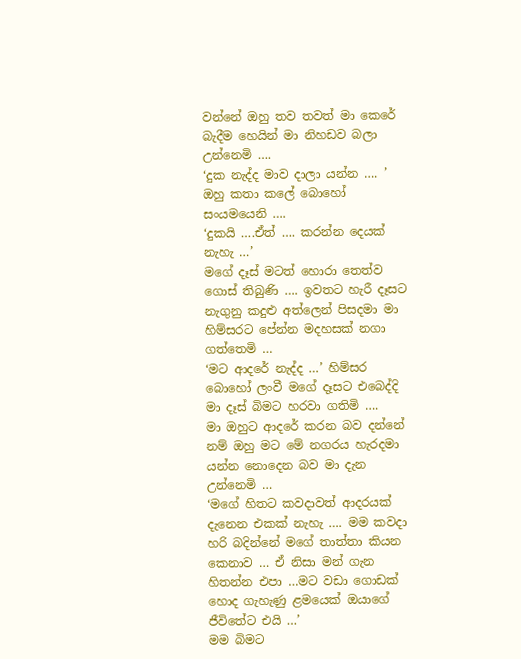වන්නේ ඔහු තව තවත් මා කෙරේ බැදීම හෙයින් මා නිහඩව බලා උන්නෙමි ….
‘දුක නැද්ද මාව දාලා යන්න …. ’ ඔහු කතා කලේ බොහෝ සංයමයෙනි ….
‘දුකයි ….ඒත් …. කරන්න දෙයක් නැහැ …’
මගේ දෑස් මටත් හොරා තෙත්ව ගොස් තිබුණි …. ඉවතට හැරී දෑසට නැගුනු කදුළු අත්ලෙන් පිසදමා මා හිම්සරට පේන්න මදහසක් නගා ගත්තෙමි …
‘මට ආදරේ නැද්ද …’ හිම්සර බොහෝ ලංවී මගේ දෑසට එබෙද්දි මා දෑස් බිමට හරවා ගතිමි ….
මා ඔහුට ආදරේ කරන බව දන්නේ නම් ඔහු මට මේ නගරය හැරදමා යන්න නොදෙන බව මා දැන උන්නෙමි …
‘මගේ හිතට කවදාවත් ආදරයක් දැනෙන එකක් නැහැ …. මම කවදා හරි බදින්නේ මගේ තාත්තා කියන කෙනාව … ඒ නිසා මන් ගැන හිතන්න එපා …මට වඩා ගොඩක් හොද ගැහැණු ළමයෙක් ඔයාගේ ජීවිතේට එයි …’
මම බිමට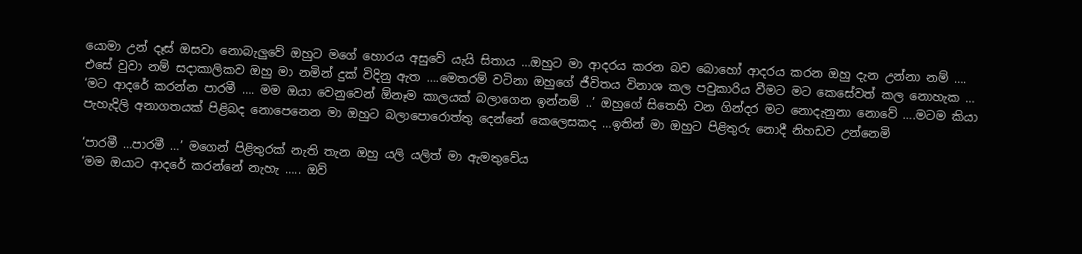යොමා උන් දෑස් ඔසවා නොබැලුවේ ඔහුට මගේ හොරය අසුවේ යැයි සිතාය …ඔහුට මා ආදරය කරන බව බොහෝ ආදරය කරන ඔහු දැන උන්නා නම් …. එසේ වුවා නම් සදාකාලිකව ඔහු මා නමින් දුක් විදිනු ඇත ….මෙතරම් වටිනා ඔහුගේ ජීවිතය විනාශ කල පවුකාරිය වීමට මට කෙසේවත් කල නොහැක …
‘මට ආදරේ කරන්න පාරමී …. මම ඔයා වෙනුවෙන් ඕනෑම කාලයක් බලාගෙන ඉන්නම් ..’ ඔහුගේ සිතෙහි වන ගින්දර මට නොදැනුනා නොවේ ….මටම කියා පැහැදිලි අනාගතයක් පිළිබද නොපෙනෙන මා ඔහුට බලාපොරොත්තු දෙන්නේ කෙලෙසකද …ඉතින් මා ඔහුට පිළිතුරු නොදී නිහඩව උන්නෙමි

‘පාරමී …පාරමී …’ මගෙන් පිළිතුරක් නැති තැන ඔහු යලි යලිත් මා ඇමතුවේය
‘මම ඔයාට ආදරේ කරන්නේ නැහැ ….. ඔව්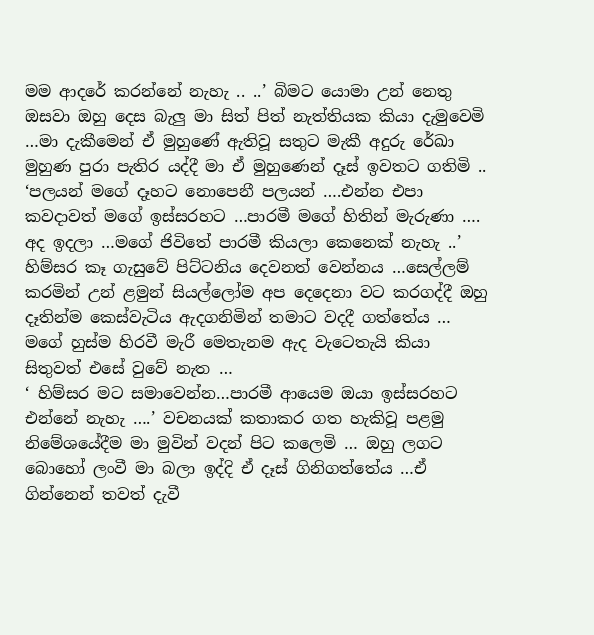මම ආදරේ කරන්නේ නැහැ .. ..’ බිමට යොමා උන් නෙතු ඔසවා ඔහු දෙස බැලු මා සිත් පිත් නැත්තියක කියා දැමුවෙමි …මා දැකීමෙන් ඒ මුහුණේ ඇතිවූ සතුට මැකී අදුරු රේඛා මුහුණ පුරා පැතිර යද්දී මා ඒ මුහුණෙන් දෑස් ඉවතට ගතිමි ..
‘පලයන් මගේ දෑහට නොපෙනී පලයන් ….එන්න එපා කවදාවත් මගේ ඉස්සරහට …පාරමී මගේ හිතින් මැරුණා …. අද ඉදලා …මගේ ජිවිතේ පාරමී කියලා කෙනෙක් නැහැ ..’
හිම්සර කෑ ගැසුවේ පිට්ටනිය දෙවනත් වෙන්නය …සෙල්ලම් කරමින් උන් ළමුන් සියල්ලෝම අප දෙදෙනා වට කරගද්දී ඔහු දෑතින්ම කෙස්වැටිය ඇදගනිමින් තමාට වදදී ගත්තේය … මගේ හුස්ම හිරවී මැරී මෙතැනම ඇද වැටෙතැයි කියා සිතුවත් එසේ වුවේ නැත …
‘ හිම්සර මට සමාවෙන්න…පාරමී ආයෙම ඔයා ඉස්සරහට එන්නේ නැහැ ….’ වචනයක් කතාකර ගත හැකිවූ පළමු නිමේශයේදීම මා මුවින් වදන් පිට කලෙමි … ඔහු ලගට බොහෝ ලංවී මා බලා ඉද්දි ඒ දෑස් ගිනිගත්තේය …ඒ ගින්නෙන් තවත් දැවී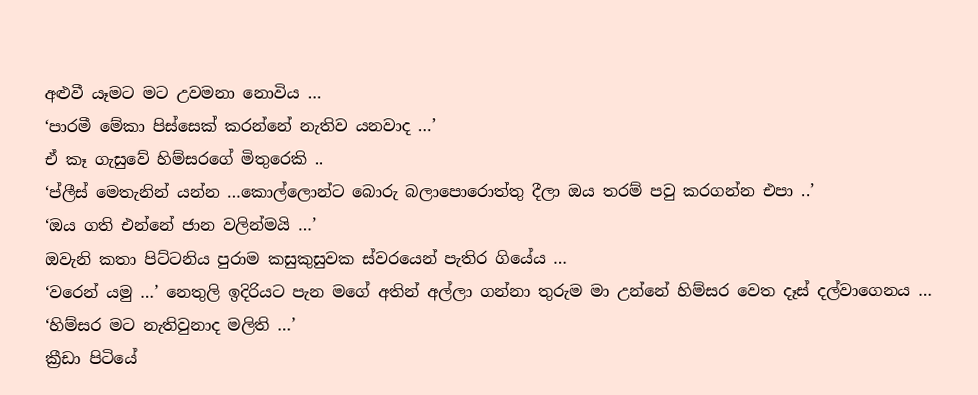අළුවී යෑමට මට උවමනා නොවිය …
‘පාරමී මේකා පිස්සෙක් කරන්නේ නැතිව යනවාද …’
ඒ කෑ ගැසුවේ හිම්සරගේ මිතුරෙකි ..
‘ප්ලීස් මෙතැනින් යන්න …කොල්ලොන්ට බොරු බලාපොරොත්තු දීලා ඔය තරම් පවු කරගන්න එපා ..’
‘ඔය ගති එන්නේ ජාන වලින්මයි …’
ඔවැනි කතා පිට්ටනිය පුරාම කසුකුසුවක ස්වරයෙන් පැතිර ගියේය …
‘වරෙන් යමු …’ නෙතුලි ඉදිරියට පැන මගේ අතින් අල්ලා ගන්නා තුරුම මා උන්නේ හිම්සර වෙත දෑස් දල්වාගෙනය …
‘හිම්සර මට නැතිවුනාද මලිති …’
ක්‍රීඩා පිටියේ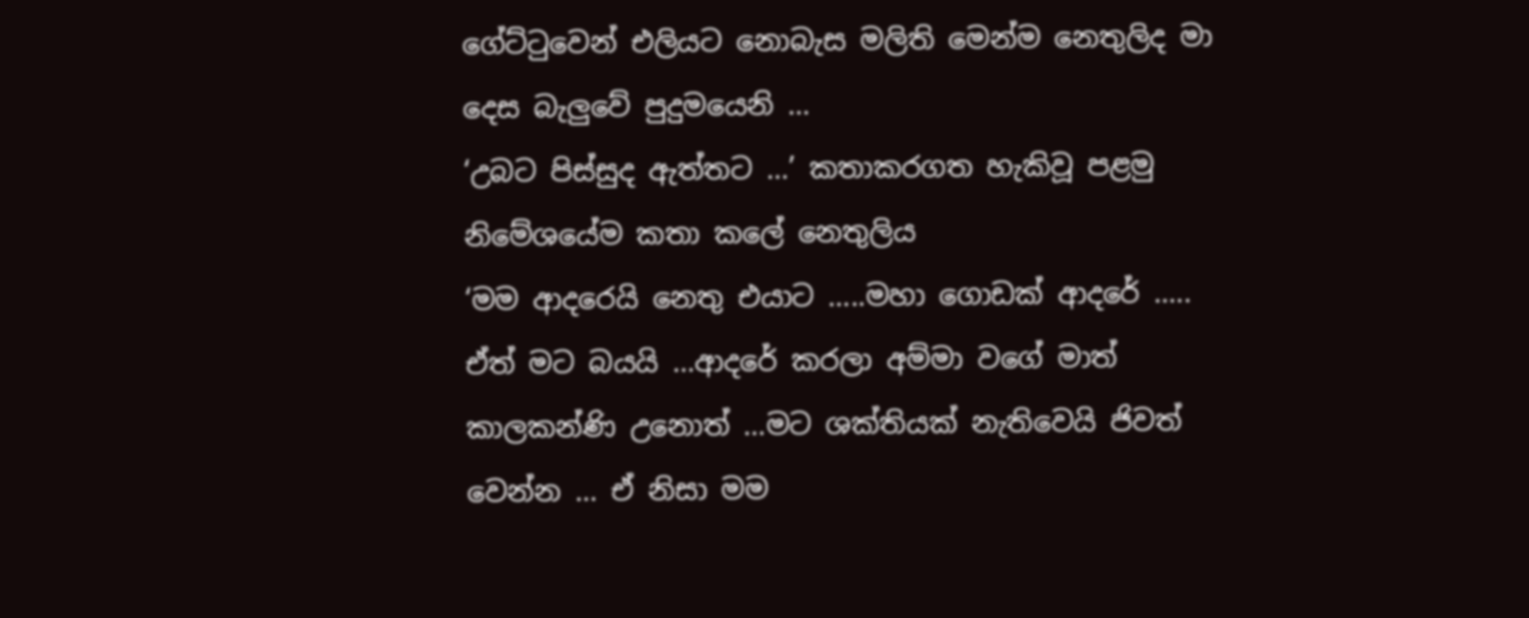ගේට්ටුවෙන් එලියට නොබැස මලිති මෙන්ම නෙතුලිද මා දෙස බැලුවේ පුදුමයෙනි …
‘උබට පිස්සුද ඇත්තට …’ කතාකරගත හැකිවූ පළමු නිමේශයේම කතා කලේ නෙතුලිය
‘මම ආදරෙයි නෙතු එයාට …..මහා ගොඩක් ආදරේ ….. ඒත් මට බයයි …ආදරේ කරලා අම්මා වගේ මාත් කාලකන්ණි උනොත් …මට ශක්තියක් නැතිවෙයි ජිවත් වෙන්න … ඒ නිසා මම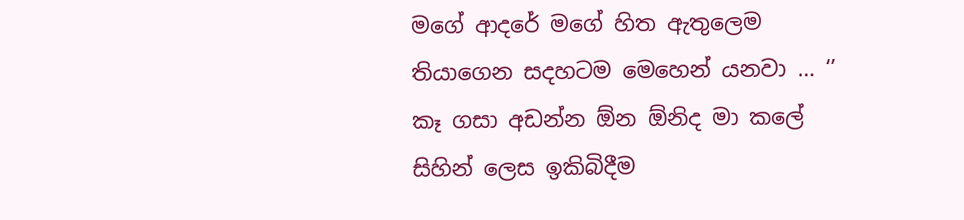මගේ ආදරේ මගේ හිත ඇතුලෙම තියාගෙන සදහටම මෙහෙන් යනවා … ‘’
කෑ ගසා අඩන්න ඕන ඕනිද මා කලේ සිහින් ලෙස ඉකිබිදීම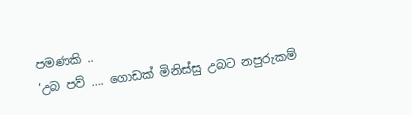පමණකි ..
‘උබ පව් …. ගොඩක් මිනිස්සු උබට නපුරුකම්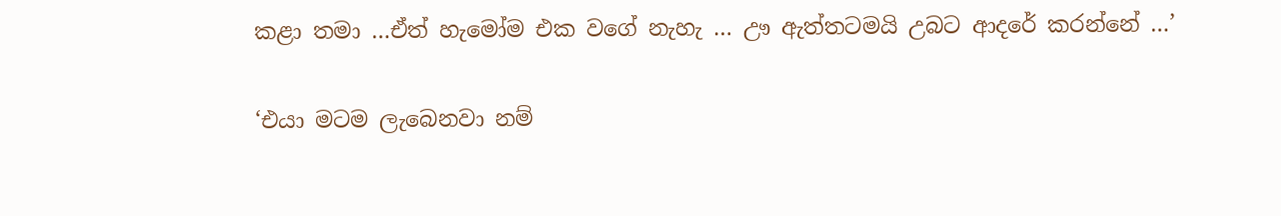කළා තමා …ඒත් හැමෝම එක වගේ නැහැ … ඌ ඇත්තටමයි උබට ආදරේ කරන්නේ …’

‘එයා මටම ලැබෙනවා නම්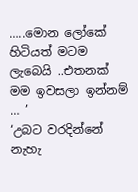…..මොන ලෝකේ හිටියත් මටම ලැබෙයි ..එතනක් මම ඉවසලා ඉන්නම් … ’
‘උබට වරදින්නේ නැහැ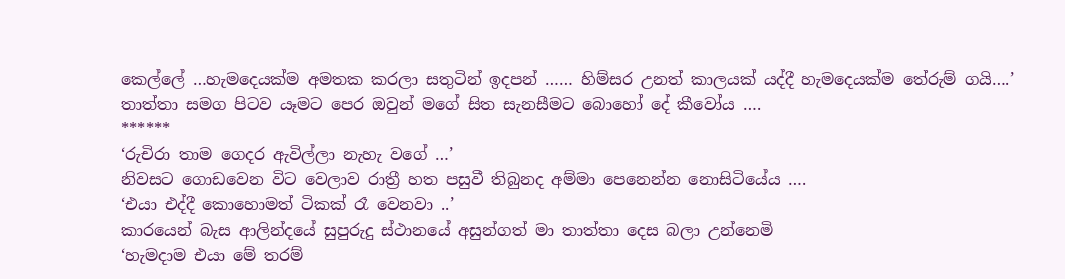කෙල්ලේ …හැමදෙයක්ම අමතක කරලා සතුටින් ඉදපන් …… හිම්සර උනත් කාලයක් යද්දී හැමදෙයක්ම තේරුම් ගයි….’
තාත්තා සමග පිටව යෑමට පෙර ඔවුන් මගේ සිත සැනසීමට බොහෝ දේ කීවෝය ….
******
‘රුචිරා තාම ගෙදර ඇවිල්ලා නැහැ වගේ …’
නිවසට ගොඩවෙන විට වෙලාව රාත්‍රී හත පසුවී තිබුනද අම්මා පෙනෙන්න නොසිටියේය ….
‘එයා එද්දී කොහොමත් ටිකක් රෑ වෙනවා ..’
කාරයෙන් බැස ආලින්දයේ සුපුරුදු ස්ථානයේ අසුන්ගත් මා තාත්තා දෙස බලා උන්නෙමි
‘හැමදාම එයා මේ තරම්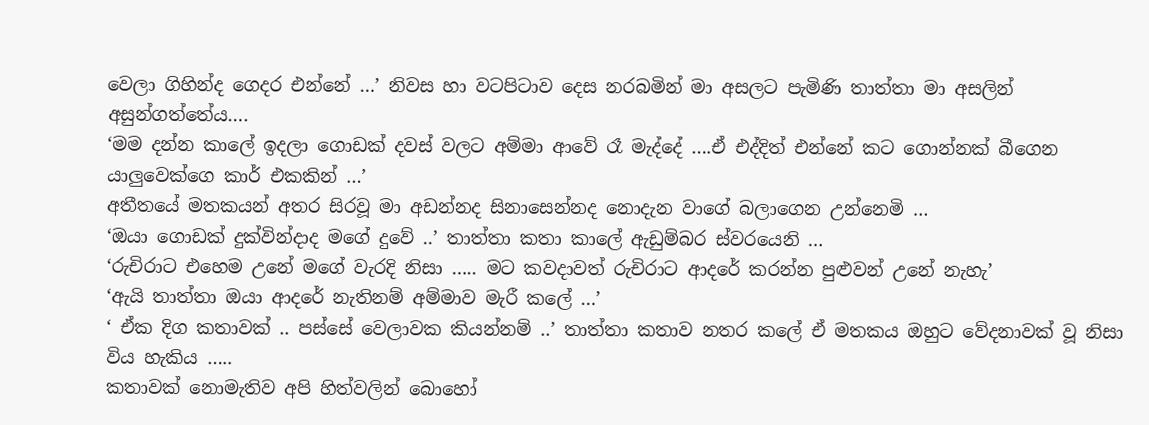වෙලා ගිහින්ද ගෙදර එන්නේ …’ නිවස හා වටපිටාව දෙස නරබමින් මා අසලට පැමිණි තාත්තා මා අසලින් අසුන්ගත්තේය….
‘මම දන්න කාලේ ඉදලා ගොඩක් දවස් වලට අම්මා ආවේ රෑ මැද්දේ ….ඒ එද්දිත් එන්නේ කට ගොන්නක් බීගෙන යාලුවෙක්ගෙ කාර් එකකින් …’
අතීතයේ මතකයන් අතර සිරවූ මා අඩන්නද සිනාසෙන්නද නොදැන වාගේ බලාගෙන උන්නෙමි …
‘ඔයා ගොඩක් දුක්වින්දාද මගේ දුවේ ..’ තාත්තා කතා කාලේ ඇඩුම්බර ස්වරයෙනි …
‘රුචිරාට එහෙම උනේ මගේ වැරදි නිසා ….. මට කවදාවත් රුචිරාට ආදරේ කරන්න පුළුවන් උනේ නැහැ’
‘ඇයි තාත්තා ඔයා ආදරේ නැතිනම් අම්මාව මැරී කලේ …’
‘ ඒක දිග කතාවක් .. පස්සේ වෙලාවක කියන්නම් ..’ තාත්තා කතාව නතර කලේ ඒ මතකය ඔහුට වේදනාවක් වූ නිසා විය හැකිය …..
කතාවක් නොමැතිව අපි හිත්වලින් බොහෝ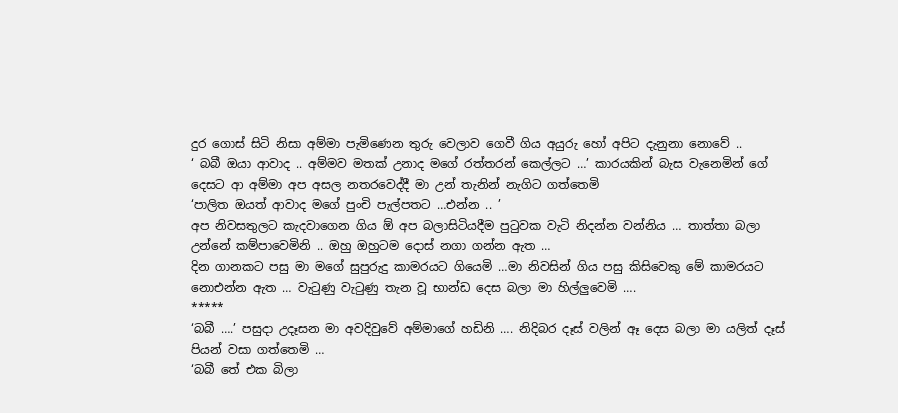දුර ගොස් සිටි නිසා අම්මා පැමිණෙන තුරු වෙලාව ගෙවී ගිය අයුරු හෝ අපිට දැනුනා නොවේ ..
‘ බබී ඔයා ආවාද .. අම්මව මතක් උනාද මගේ රත්තරන් කෙල්ලට …’ කාරයකින් බැස වැනෙමින් ගේ දෙසට ආ අම්මා අප අසල නතරවෙද්දී මා උන් තැනින් නැගිට ගත්තෙමි
‘පාලිත ඔයත් ආවාද මගේ පුංචි පැල්පතට …එන්න .. ’
අප නිවසතුලට කැදවාගෙන ගිය ඕ අප බලාසිටියදීම පුටුවක වැටි නිදන්න වන්නිය … තාත්තා බලා උන්නේ කම්පාවෙමිනි .. ඔහු ඔහුටම දොස් නගා ගන්න ඇත …
දින ගානකට පසු මා මගේ සුපුරුදු කාමරයට ගියෙමි …මා නිවසින් ගිය පසු කිසිවෙකු මේ කාමරයට නොඑන්න ඇත … වැටුණු වැටුණු තැන වූ භාන්ඩ දෙස බලා මා හිල්ලුවෙමි ….
*****
‘බබී ….’ පසුදා උදෑසන මා අවදිවුවේ අම්මාගේ හඩිනි …. නිදිබර දෑස් වලින් ඈ දෙස බලා මා යලිත් දෑස් පියන් වසා ගත්තෙමි …
‘බබී තේ එක බිලා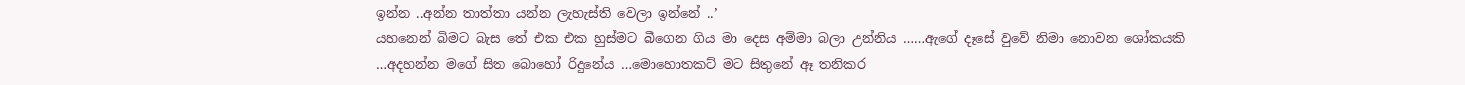ඉන්න ..අන්න තාත්තා යන්න ලැහැස්ති වෙලා ඉන්නේ ..’
යහනෙන් බිමට බැස තේ එක එක හුස්මට බීගෙන ගිය මා දෙස අම්මා බලා උන්නිය ……ඇගේ දෑසේ වුවේ නිමා නොවන ශෝකයකි …අදහන්න මගේ සිත බොහෝ රිදුනේය …මොහොතකට් මට සිතුනේ ඈ තනිකර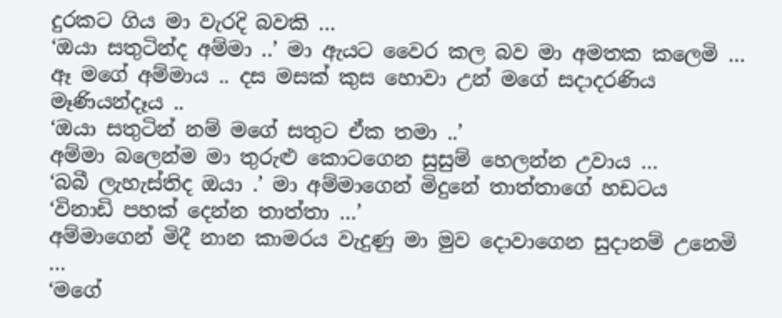දුරකට ගිය මා වැරදි බවකි …
‘ඔයා සතුටින්ද අම්මා ..’ මා ඇයට වෛර කල බව මා අමතක කලෙමි … ඈ මගේ අම්මාය .. දස මසක් කුස හොවා උන් මගේ සදාදරණිය මෑණියන්දෑය ..
‘ඔයා සතුටින් නම් මගේ සතුට ඒක තමා ..’
අම්මා බලෙන්ම මා තුරුළු කොටගෙන සුසුම් හෙලන්න උවාය …
‘බබී ලැහැස්තිද ඔයා .’ මා අම්මාගෙන් මිදුනේ තාත්තාගේ හඩටය
‘විනාඩි පහක් දෙන්න තාත්තා …’
අම්මාගෙන් මිදී නාන කාමරය වැදුණු මා මුව දොවාගෙන සුදානම් උනෙමි …
‘මගේ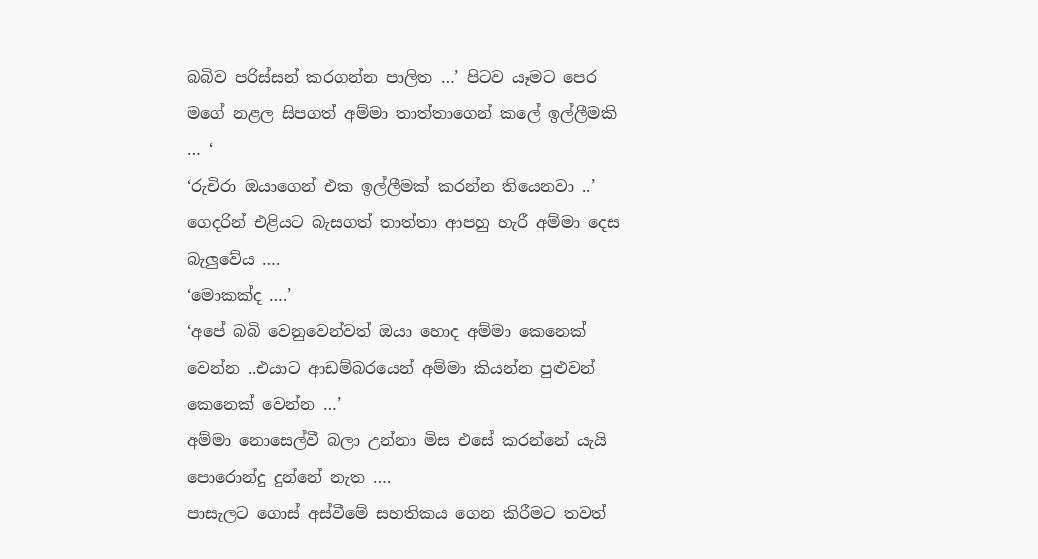බබිව පරිස්සන් කරගන්න පාලිත …’ පිටව යෑමට පෙර මගේ නළල සිපගත් අම්මා තාත්තාගෙන් කලේ ඉල්ලීමකි … ‘
‘රුචිරා ඔයාගෙන් එක ඉල්ලීමක් කරන්න තියෙනවා ..’ ගෙදරින් එළියට බැසගත් තාත්තා ආපහු හැරී අම්මා දෙස බැලුවේය ….
‘මොකක්ද ….’
‘අපේ බබි වෙනුවෙන්වත් ඔයා හොද අම්මා කෙනෙක් වෙන්න ..එයාට ආඩම්බරයෙන් අම්මා කියන්න පුළුවන් කෙනෙක් වෙන්න …’
අම්මා නොසෙල්වී බලා උන්නා මිස එසේ කරන්නේ යැයි පොරොන්දු දුන්නේ නැත ….
පාසැලට ගොස් අස්වීමේ සහතිකය ගෙන කිරීමට තවත්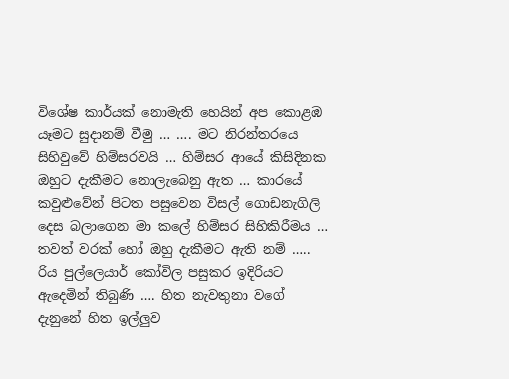විශේෂ කාර්යක් නොමැති හෙයින් අප කොළඹ යෑමට සුදානම් වීමු … …. මට නිරන්තරයෙ සිහිවුවේ හිම්සරවයි … හිම්සර ආයේ කිසිදිනක ඔහුට දැකීමට නොලැබෙනු ඇත … කාරයේ කවුළුවේන් පිටත පසුවෙන විසල් ගොඩනැගිලි දෙස බලාගෙන මා කලේ හිම්සර සිහිකිරීමය … තවත් වරක් හෝ ඔහු දැකීමට ඇති නම් …..
රිය පුල්ලෙයාර් කෝවිල පසුකර ඉදිරියට ඇදෙමින් තිබුණි …. හිත නැවතුනා වගේ දැනුනේ හිත ඉල්ලුව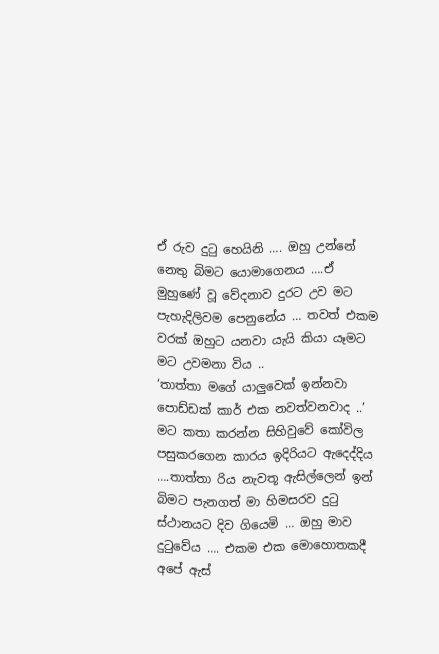ඒ රුව දුටු හෙයිනි …. ඔහු උන්නේ නෙතු බිමට යොමාගෙනය ….ඒ මුහුණේ වූ වේදනාව දුරට උව මට පැහැදිලිවම පෙනුනේය … තවත් එකම වරක් ඔහුට යනවා යැයි කියා යෑමට මට උවමනා විය ..
‘තාත්තා මගේ යාලුවෙක් ඉන්නවා පොඩ්ඩක් කාර් එක නවත්වනවාද ..’
මට කතා කරන්න සිහිවුවේ කෝවිල පසුකරගෙන කාරය ඉදිරියට ඇදෙද්දිය ….තාත්තා රිය නැවතූ ඇසිල්ලෙන් ඉන් බිමට පැනගත් මා හිමසරව දුටු ස්ථානයට දිව ගියෙමි … ඔහු මාව දුටුවේය …. එකම එක මොහොතකදී අපේ ඇස්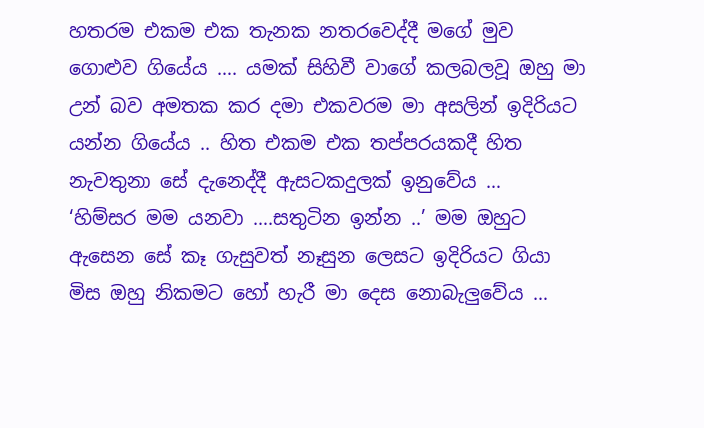හතරම එකම එක තැනක නතරවෙද්දී මගේ මුව ගොළුව ගියේය …. යමක් සිහිවී වාගේ කලබලවූ ඔහු මා උන් බව අමතක කර දමා එකවරම මා අසලින් ඉදිරියට යන්න ගියේය .. හිත එකම එක තප්පරයකදී හිත නැවතුනා සේ දැනෙද්දී ඇසටකදුලක් ඉනුවේය …
‘හිම්සර මම යනවා ….සතුටින ඉන්න ..’ මම ඔහුට ඇසෙන සේ කෑ ගැසුවත් නෑසුන ලෙසට ඉදිරියට ගියා මිස ඔහු නිකමට හෝ හැරී මා දෙස නොබැලුවේය …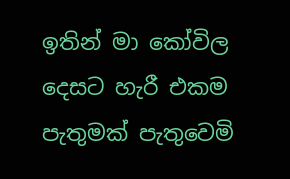ඉතින් මා කෝවිල දෙසට හැරී එකම පැතුමක් පැතුවෙමි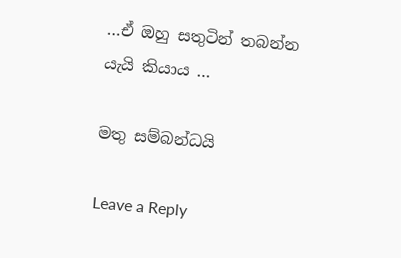…ඒ ඔහු සතුටින් තබන්න යැයි කියාය …

මතු සම්බන්ධයි

Leave a Reply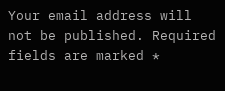Your email address will not be published. Required fields are marked *